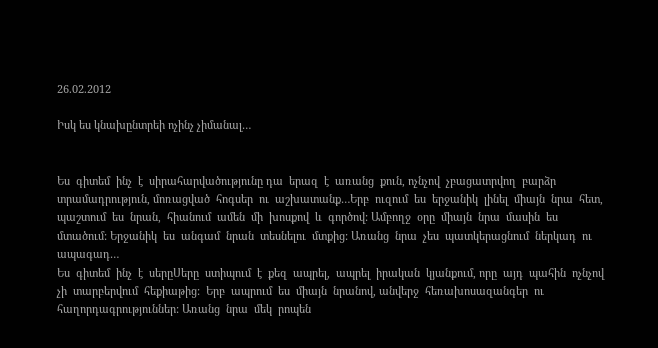26.02.2012

Իսկ ես կնախընտրեի ոչինչ չիմանալ…


Ես  գիտեմ  ինչ  է  սիրահարվածությունը դա  երազ  է  առանց  քուն, ոչնչով  չբացատրվող  բարձր  տրամադրություն, մոռացված  հոգսեր  ու  աշխատանք…Երբ  ուզում  ես  երջանիկ  լինել  միայն  նրա  հետ, պաշտում  ես  նրան,  հիանում  ամեն  մի  խոսքով  և  գործով: Ամբողջ  օրը  միայն  նրա  մասին  ես  մտածում: Երջանիկ  ես  անգամ  նրան  տեսնելու  մտքից: Առանց  նրա  չես  պատկերացնում  ներկադ  ու  ապագադ…
Ես  գիտեմ  ինչ  է  սերըՍերը  ստիպում  է  քեզ  ապրել,  ապրել  իրական  կյանքում, որը  այդ  պահին  ոչնչով  չի  տարբերվում  հեքիաթից:  Երբ  ապրում  ես  միայն  նրանով, անվերջ  հեռախոսազանգեր  ու հաղորդագրություններ: Առանց  նրա  մեկ  րոպեն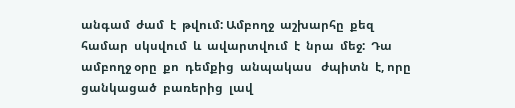անգամ  ժամ  է  թվում: Ամբողջ  աշխարհը  քեզ  համար  սկսվում  և  ավարտվում  է  նրա  մեջ:  Դա  ամբողջ օրը  քո  դեմքից  անպակաս   ժպիտն  է, որը  ցանկացած  բառերից  լավ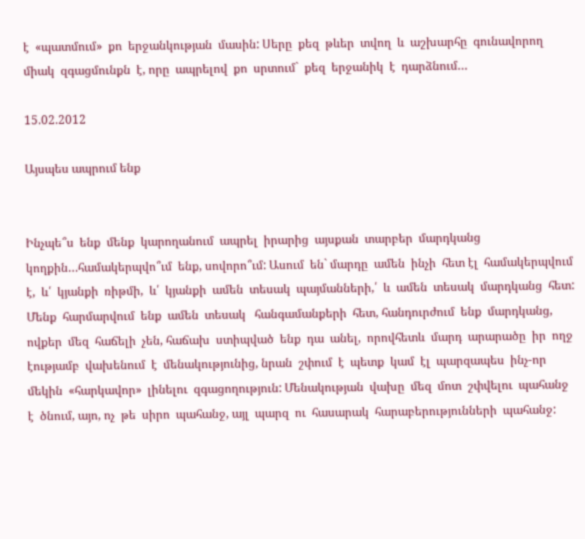է  «պատմում»  քո  երջանկության  մասին: Սերը  քեզ  թևեր  տվող  և  աշխարհը  գունավորող  միակ  զգացմունքն  է, որը  ապրելով  քո  սրտում`  քեզ  երջանիկ  է  դարձնում…

15.02.2012

Այսպես ապրում ենք


Ինչպե՞ս  ենք  մենք  կարողանում  ապրել  իրարից  այսքան  տարբեր  մարդկանց  կողքին…համակերպվո՞ւմ  ենք, սովորո՞ւմ: Ասում  են` մարդը  ամեն  ինչի  հետ էլ  համակերպվում  է,  և՛  կյանքի  ռիթմի,  և՛  կյանքի  ամեն  տեսակ  պայմանների,՛  և  ամեն  տեսակ  մարդկանց  հետ: Մենք  հարմարվում  ենք  ամեն  տեսակ   հանգամանքերի  հետ, հանդուրժում  ենք  մարդկանց, ովքեր  մեզ  հաճելի  չեն, հաճախ  ստիպված  ենք  դա  անել,  որովհետև  մարդ  արարածը  իր  ողջ  էությամբ  վախենում  է  մենակությունից, նրան  շփում  է  պետք  կամ  էլ  պարզապես  ինչ-որ  մեկին  «հարկավոր»  լինելու  զգացողություն: Մենակության  վախը  մեզ  մոտ  շփվելու  պահանջ  է  ծնում, այո, ոչ  թե  սիրո  պահանջ, այլ  պարզ  ու  հասարակ  հարաբերությունների  պահանջ: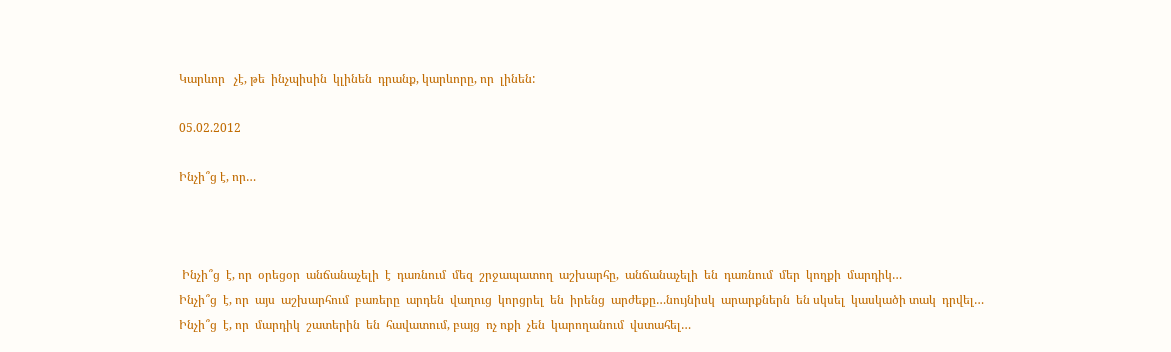Կարևոր   չէ, թե  ինչպիսին  կլինեն  դրանք, կարևորը, որ  լինեն:

05.02.2012

Ինչի՞ց է, որ…



 Ինչի՞ց  է, որ  օրեցօր  անճանաչելի  է  դառնում  մեզ  շրջապատող  աշխարհը,  անճանաչելի  են  դառնում  մեր  կողքի  մարդիկ…
Ինչի՞ց  է, որ  այս  աշխարհում  բառերը  արդեն  վաղուց  կորցրել  են  իրենց  արժեքը…նույնիսկ  արարքներն  են սկսել  կասկածի տակ  դրվել…
Ինչի՞ց  է, որ  մարդիկ  շատերին  են  հավատում, բայց  ոչ ոքի  չեն  կարողանում  վստահել…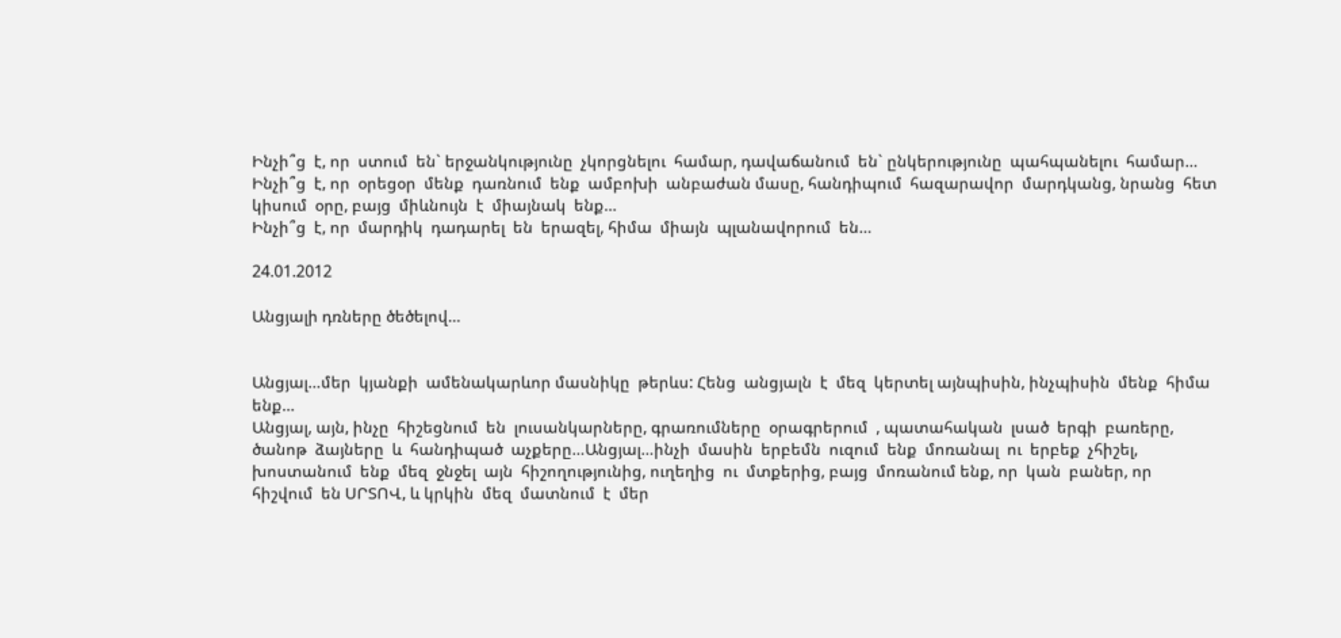Ինչի՞ց  է, որ  ստում  են` երջանկությունը  չկորցնելու  համար, դավաճանում  են` ընկերությունը  պահպանելու  համար…
Ինչի՞ց  է, որ  օրեցօր  մենք  դառնում  ենք  ամբոխի  անբաժան մասը, հանդիպում  հազարավոր  մարդկանց, նրանց  հետ  կիսում  օրը, բայց  միևնույն  է  միայնակ  ենք…
Ինչի՞ց  է, որ  մարդիկ  դադարել  են  երազել, հիմա  միայն  պլանավորում  են…

24.01.2012

Անցյալի դռները ծեծելով…


Անցյալ…մեր  կյանքի  ամենակարևոր մասնիկը  թերևս: Հենց  անցյալն  է  մեզ  կերտել այնպիսին, ինչպիսին  մենք  հիմա  ենք…
Անցյալ, այն, ինչը  հիշեցնում  են  լուսանկարները, գրառումները  օրագրերում  , պատահական  լսած  երգի  բառերը, ծանոթ  ձայները  և  հանդիպած  աչքերը…Անցյալ…ինչի  մասին  երբեմն  ուզում  ենք  մոռանալ  ու  երբեք  չհիշել, խոստանում  ենք  մեզ  ջնջել  այն  հիշողությունից, ուղեղից  ու  մտքերից, բայց  մոռանում ենք, որ  կան  բաներ, որ  հիշվում  են ՍՐՏՈՎ, և կրկին  մեզ  մատնում  է  մեր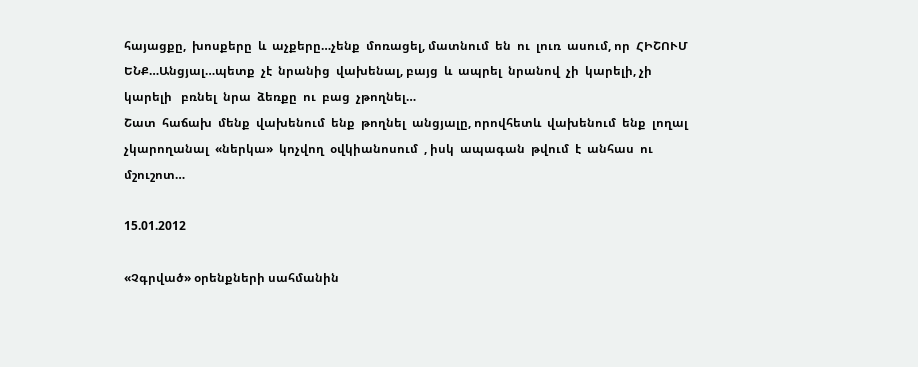հայացքը,  խոսքերը  և  աչքերը…չենք  մոռացել, մատնում  են  ու  լուռ  ասում, որ  ՀԻՇՈՒՄ ԵՆՔ…Անցյալ…պետք  չէ  նրանից  վախենալ, բայց  և  ապրել  նրանով  չի  կարելի, չի կարելի   բռնել  նրա  ձեռքը  ու  բաց  չթողնել…
Շատ  հաճախ  մենք  վախենում  ենք  թողնել  անցյալը, որովհետև  վախենում  ենք  լողալ  չկարողանալ  «ներկա»  կոչվող  օվկիանոսում  , իսկ  ապագան  թվում  է  անհաս  ու  մշուշոտ…

15.01.2012

«Չգրված» օրենքների սահմանին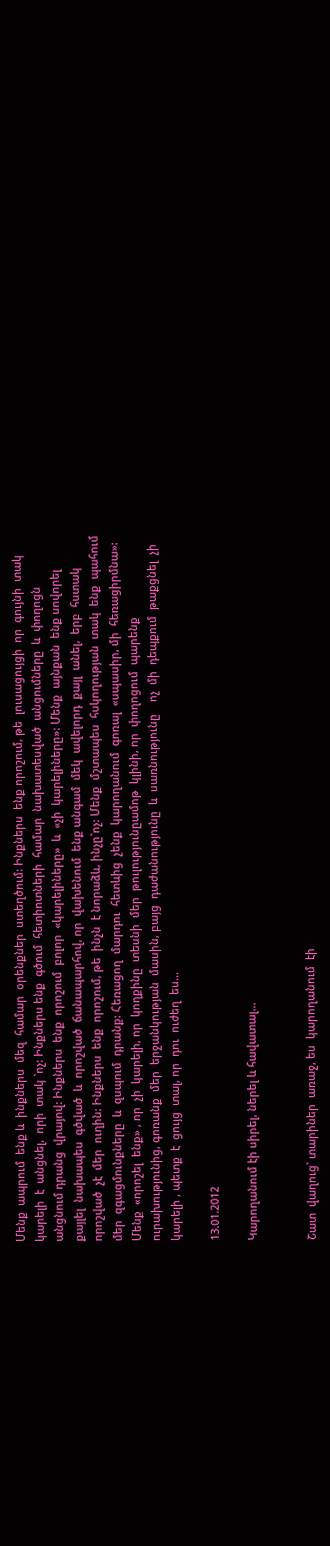Մենք  ապրում  ենք և  ինքներս  մեզ  համար  օրենքներ  ստեղծում: Ինքներս  ենք որոշում, թե  լուսացույցի  որ  գույնի  տակ  կարելի  է  անցնել,  որի  տակ `ոչ: Ինքներս ենք  գծում  հետիոտների  համար  նախատեսված  անցումները  և  փողոցն  անցնում դրանց  վրայով: Ինքներս  ենք  որոշում  բոլոր  «կարելիները»  և  «չի  կարելիները»: Մենք  այնքան  ենք սովորել  քայլել  նախապես  գծված  և  որոշված  ճանապարհով, որ  վախենում  ենք անգամ  մեկ  ավելորդ  քայլ  անել,  երբ  հստակ  որոշված  չէ  մեր  ուղին: Ինքներս  ենք  որոշում, թե  ինչն  է նորաձև, ինչը`ոչ: Մենք  մշտապես  հսկողության  տակ  ենք  պահում  մեր  զգացմունքները  և  զսպում  դրանք: Հեռացող  մարդու  հետևից  չենք  կարողանում  գոռալ  «սպասիր, մի  հեռացիրմնա»:     Մենք  «որոշել  ենք» , որ  չի  կարելի, որ  կողքինը  տեսնի  մեր  թուլությունըամոթ  կլինի, որ  փողոցում  պարենք  ուրախությունից, գոռանք  մեր  երջանկության  մասին, բայց  դաժանությունը  և  սառնությունը    ոչ  մի  դեպքում  թաքցնել  չի  կարելի , պետք  է  ցույց  տալ, որ  դու  ուժեղ  ես…

13.01.2012

Կարողանում էի սիրել, ներել և հավատալ…


Շատ  վաղուց` տարիներ  առաջ, ես  կարողանում  էի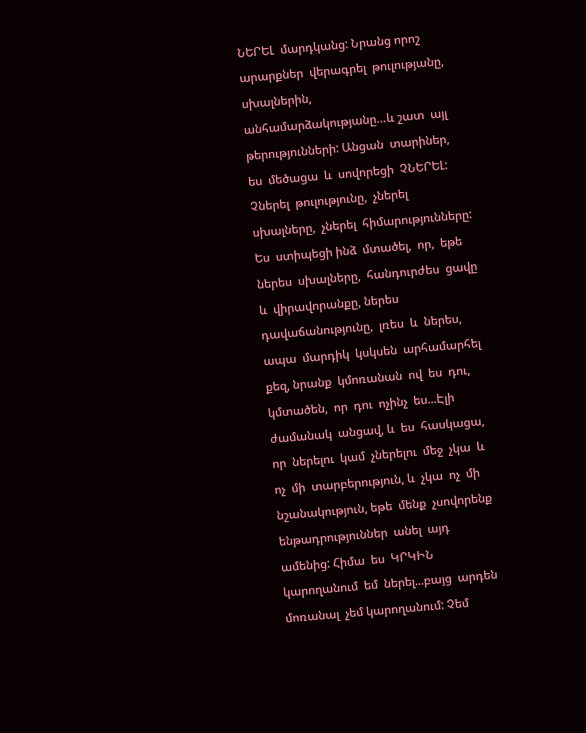ՆԵՐԵԼ  մարդկանց: Նրանց որոշ  արարքներ  վերագրել  թուլությանը,  սխալներին,  անհամարձակությանը…և շատ  այլ  թերությունների: Անցան  տարիներ,  ես  մեծացա  և  սովորեցի  ՉՆԵՐԵԼ: Չներել  թուլությունը,  չներել  սխալները,  չներել  հիմարությունները: Ես  ստիպեցի ինձ  մտածել,  որ,  եթե  ներես  սխալները,  հանդուրժես  ցավը  և  վիրավորանքը, ներես  դավաճանությունը,  լռես  և  ներես, ապա  մարդիկ  կսկսեն  արհամարհել  քեզ, նրանք  կմոռանան  ով  ես  դու,  կմտածեն,  որ  դու  ոչինչ  ես...Էլի  ժամանակ  անցավ, և  ես  հասկացա, որ  ներելու  կամ  չներելու  մեջ  չկա  և  ոչ  մի  տարբերություն, և  չկա  ոչ  մի  նշանակություն, եթե  մենք  չսովորենք  ենթադրություններ  անել  այդ ամենից: Հիմա  ես  ԿՐԿԻՆ  կարողանում  եմ  ներել...բայց  արդեն  մոռանալ  չեմ կարողանում: Չեմ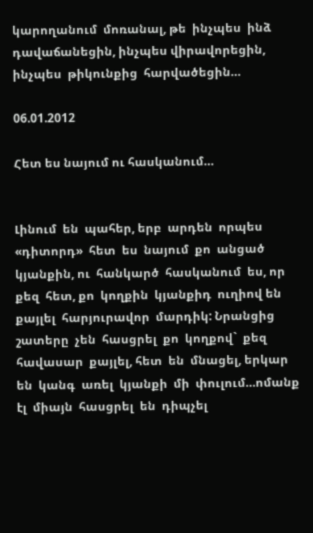կարողանում  մոռանալ, թե  ինչպես  ինձ  դավաճանեցին, ինչպես վիրավորեցին,  ինչպես  թիկունքից  հարվածեցին…

06.01.2012

Հետ ես նայում ու հասկանում…


Լինում  են  պահեր, երբ  արդեն  որպես  «դիտորդ»  հետ  ես  նայում  քո  անցած կյանքին, ու  հանկարծ  հասկանում  ես, որ  քեզ  հետ, քո  կողքին  կյանքիդ  ուղիով են  քայլել  հարյուրավոր  մարդիկ: Նրանցից  շատերը  չեն  հասցրել  քո  կողքով`  քեզ  հավասար  քայլել, հետ  են  մնացել, երկար  են  կանգ  առել  կյանքի  մի  փուլում…ոմանք  էլ  միայն  հասցրել  են  դիպչել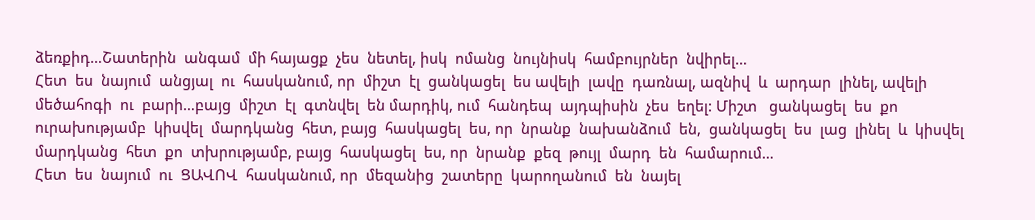ձեռքիդ…Շատերին  անգամ  մի հայացք  չես  նետել, իսկ  ոմանց  նույնիսկ  համբույրներ  նվիրել…
Հետ  ես  նայում  անցյալ  ու  հասկանում, որ  միշտ  էլ  ցանկացել  ես ավելի  լավը  դառնալ, ազնիվ  և  արդար  լինել, ավելի  մեծահոգի  ու  բարի…բայց  միշտ  էլ  գտնվել  են մարդիկ, ում  հանդեպ  այդպիսին  չես  եղել: Միշտ   ցանկացել  ես  քո  ուրախությամբ  կիսվել  մարդկանց  հետ, բայց  հասկացել  ես, որ  նրանք  նախանձում  են,  ցանկացել  ես  լաց  լինել  և  կիսվել  մարդկանց  հետ  քո  տխրությամբ, բայց  հասկացել  ես, որ  նրանք  քեզ  թույլ  մարդ  են  համարում…
Հետ  ես  նայում  ու  ՑԱՎՈՎ  հասկանում, որ  մեզանից  շատերը  կարողանում  են  նայել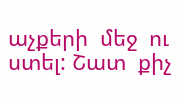աչքերի  մեջ  ու  ստել: Շատ  քիչ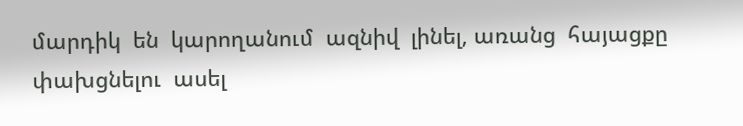մարդիկ  են  կարողանում  ազնիվ  լինել, առանց  հայացքը  փախցնելու  ասել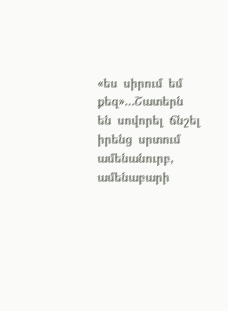«ես  սիրում  եմ  քեզ»…Շատերն  են  սովորել  ճնշել  իրենց  սրտում  ամենանուրբ, ամենաբարի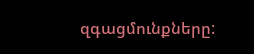զգացմունքները: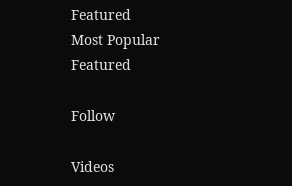Featured
Most Popular
Featured

Follow

Videos